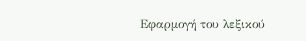Εφαρμογή του λεξικού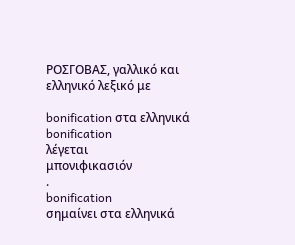ΡΟΣΓΟΒΑΣ, γαλλικό και ελληνικό λεξικό με

bonification στα ελληνικά
bonification
λέγεται
μπονιφικασιόν
.
bonification
σημαίνει στα ελληνικά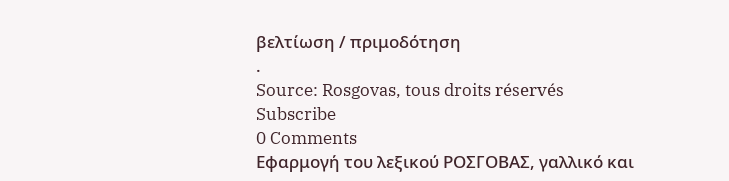βελτίωση / πριμοδότηση
.
Source: Rosgovas, tous droits réservés
Subscribe
0 Comments
Εφαρμογή του λεξικού ΡΟΣΓΟΒΑΣ, γαλλικό και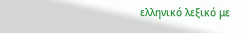ελληνικό λεξικό με